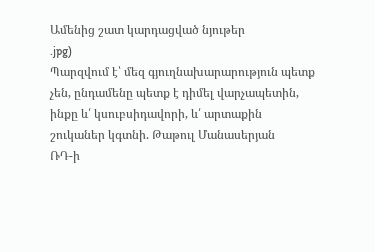Ամենից շատ կարդացված նյութեր
.jpg)
Պարզվում է՝ մեզ գյուղնախարարություն պետք չեն, ընդամենը պետք է դիմել վարչապետին, ինքը և՛ կսուբսիդավորի, և՛ արտաքին շուկաներ կգտնի. Թաթուլ Մանասերյան
ՌԴ-ի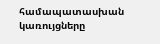համապատասխան կառույցները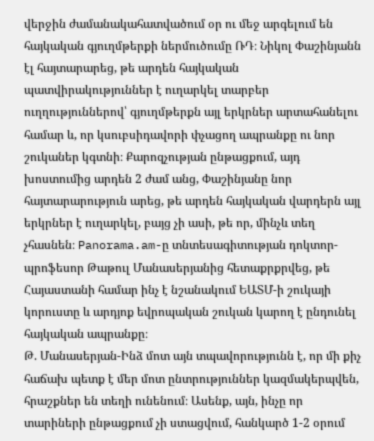վերջին ժամանակահատվածում օր ու մեջ արգելում են հայկական գյուղմթերքի ներմուծումը ՌԴ։ Նիկոլ Փաշինյանն էլ հայտարարեց, թե արդեն հայկական պատվիրակություններ է ուղարկել տարբեր ուղղություններով՝ գյուղմթերքն այլ երկրներ արտահանելու համար և, որ կսուբսիդավորի փչացող ապրանքը ու նոր շուկաներ կգտնի։ Քարոզչության ընթացքում, այդ խոստումից արդեն 2 ժամ անց, Փաշինյանը նոր հայտարարություն արեց, թե արդեն հայկական վարդերն այլ երկրներ է ուղարկել, բայց չի ասի, թե որ, մինչև տեղ չհասնեն։ Panorama.am-ը տնտեսագիտության դոկտոր- պրոֆեսոր Թաթուլ Մանասերյանից հետաքրքրվեց, թե Հայաստանի համար ինչ է նշանակում ԵԱՏՄ-ի շուկայի կորուստը և արդյոք եվրոպական շուկան կարող է ընդունել հայկական ապրանքը։
Թ. Մանասերյան-Ինձ մոտ այն տպավորությունն է, որ մի քիչ հաճախ պետք է մեր մոտ ընտրություններ կազմակերպվեն, հրաշքներ են տեղի ունենում։ Ասենք, այն, ինչը որ տարիների ընթացքում չի ստացվում, հանկարծ 1-2 օրում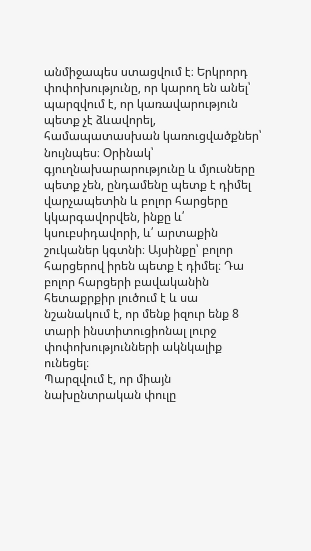անմիջապես ստացվում է։ Երկրորդ փոփոխությունը, որ կարող են անել՝ պարզվում է, որ կառավարություն պետք չէ ձևավորել, համապատասխան կառուցվածքներ՝ նույնպես։ Օրինակ՝ գյուղնախարարությունը և մյուսները պետք չեն, ընդամենը պետք է դիմել վարչապետին և բոլոր հարցերը կկարգավորվեն, ինքը և՛ կսուբսիդավորի, և՛ արտաքին շուկաներ կգտնի։ Այսինքը՝ բոլոր հարցերով իրեն պետք է դիմել։ Դա բոլոր հարցերի բավականին հետաքրքիր լուծում է և սա նշանակում է, որ մենք իզուր ենք 8 տարի ինստիտուցիոնալ լուրջ փոփոխությունների ակնկալիք ունեցել։
Պարզվում է, որ միայն նախընտրական փուլը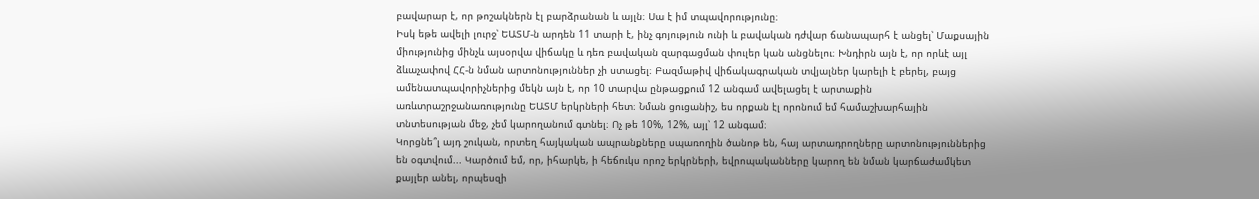բավարար է, որ թոշակներն էլ բարձրանան և այլն։ Սա է իմ տպավորությունը։
Իսկ եթե ավելի լուրջ՝ ԵԱՏՄ-ն արդեն 11 տարի է, ինչ գոյություն ունի և բավական դժվար ճանապարհ է անցել՝ Մաքսային միությունից մինչև այսօրվա վիճակը և դեռ բավական զարգացման փուլեր կան անցնելու։ Խնդիրն այն է, որ որևէ այլ ձևաչափով ՀՀ-ն նման արտոնություններ չի ստացել։ Բազմաթիվ վիճակագրական տվյալներ կարելի է բերել, բայց ամենատպավորիչներից մեկն այն է, որ 10 տարվա ընթացքում 12 անգամ ավելացել է արտաքին առևտրաշրջանառությունը ԵԱՏՄ երկրների հետ։ Նման ցուցանիշ, ես որքան էլ որոնում եմ համաշխարհային տնտեսության մեջ, չեմ կարողանում գտնել։ Ոչ թե 10%, 12%, այլ՝ 12 անգամ։
Կորցնե՞լ այդ շուկան, որտեղ հայկական ապրանքները սպառողին ծանոթ են, հայ արտադրողները արտոնություններից են օգտվում... Կարծում եմ, որ, իհարկե, ի հեճուկս որոշ երկրների, եվրոպականները կարող են նման կարճաժամկետ քայլեր անել, որպեսզի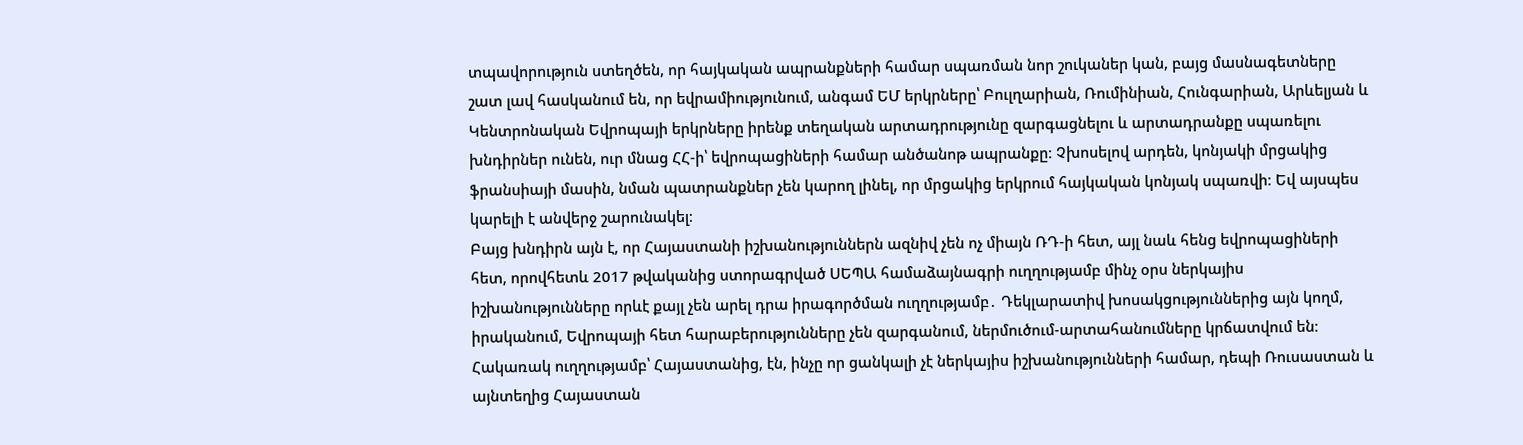տպավորություն ստեղծեն, որ հայկական ապրանքների համար սպառման նոր շուկաներ կան, բայց մասնագետները շատ լավ հասկանում են, որ եվրամիությունում, անգամ ԵՄ երկրները՝ Բուլղարիան, Ռումինիան, Հունգարիան, Արևելյան և Կենտրոնական Եվրոպայի երկրները իրենք տեղական արտադրությունը զարգացնելու և արտադրանքը սպառելու խնդիրներ ունեն, ուր մնաց ՀՀ-ի՝ եվրոպացիների համար անծանոթ ապրանքը։ Չխոսելով արդեն, կոնյակի մրցակից ֆրանսիայի մասին, նման պատրանքներ չեն կարող լինել, որ մրցակից երկրում հայկական կոնյակ սպառվի։ Եվ այսպես կարելի է անվերջ շարունակել։
Բայց խնդիրն այն է, որ Հայաստանի իշխանություններն ազնիվ չեն ոչ միայն ՌԴ-ի հետ, այլ նաև հենց եվրոպացիների հետ, որովհետև 2017 թվականից ստորագրված ՍԵՊԱ համաձայնագրի ուղղությամբ մինչ օրս ներկայիս իշխանությունները որևէ քայլ չեն արել դրա իրագործման ուղղությամբ․ Դեկլարատիվ խոսակցություններից այն կողմ, իրականում, Եվրոպայի հետ հարաբերությունները չեն զարգանում, ներմուծում-արտահանումները կրճատվում են։ Հակառակ ուղղությամբ՝ Հայաստանից, էն, ինչը որ ցանկալի չէ ներկայիս իշխանությունների համար, դեպի Ռուսաստան և այնտեղից Հայաստան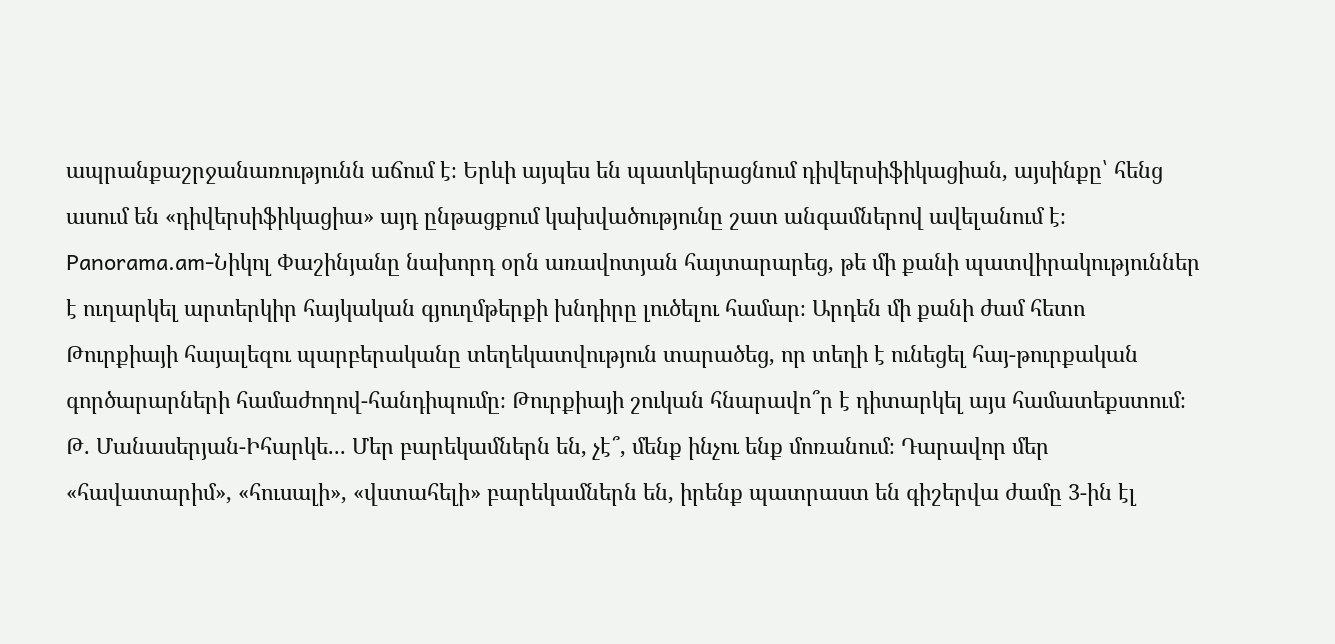ապրանքաշրջանառությունն աճում է։ Երևի այպես են պատկերացնում դիվերսիֆիկացիան, այսինքը՝ հենց ասում են «դիվերսիֆիկացիա» այդ ընթացքում կախվածությունը շատ անգամներով ավելանում է։
Panorama.am-Նիկոլ Փաշինյանը նախորդ օրն առավոտյան հայտարարեց, թե մի քանի պատվիրակություններ է ուղարկել արտերկիր հայկական գյուղմթերքի խնդիրը լուծելու համար։ Արդեն մի քանի ժամ հետո Թուրքիայի հայալեզու պարբերականը տեղեկատվություն տարածեց, որ տեղի է ունեցել հայ-թուրքական գործարարների համաժողով-հանդիպումը։ Թուրքիայի շուկան հնարավո՞ր է դիտարկել այս համատեքստում։
Թ. Մանասերյան-Իհարկե... Մեր բարեկամներն են, չէ՞, մենք ինչու ենք մոռանում։ Դարավոր մեր «հավատարիմ», «հուսալի», «վստահելի» բարեկամներն են, իրենք պատրաստ են գիշերվա ժամը 3-ին էլ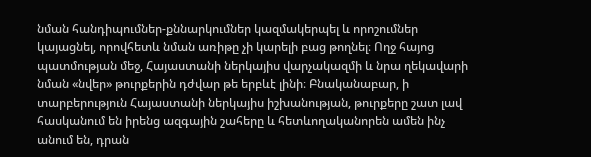նման հանդիպումներ-քննարկումներ կազմակերպել և որոշումներ կայացնել, որովհետև նման առիթը չի կարելի բաց թողնել։ Ողջ հայոց պատմության մեջ, Հայաստանի ներկայիս վարչակազմի և նրա ղեկավարի նման «նվեր» թուրքերին դժվար թե երբևէ լինի։ Բնականաբար, ի տարբերություն Հայաստանի ներկայիս իշխանության, թուրքերը շատ լավ հասկանում են իրենց ազգային շահերը և հետևողականորեն ամեն ինչ անում են, դրան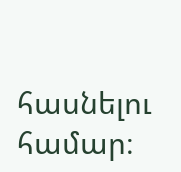հասնելու համար։